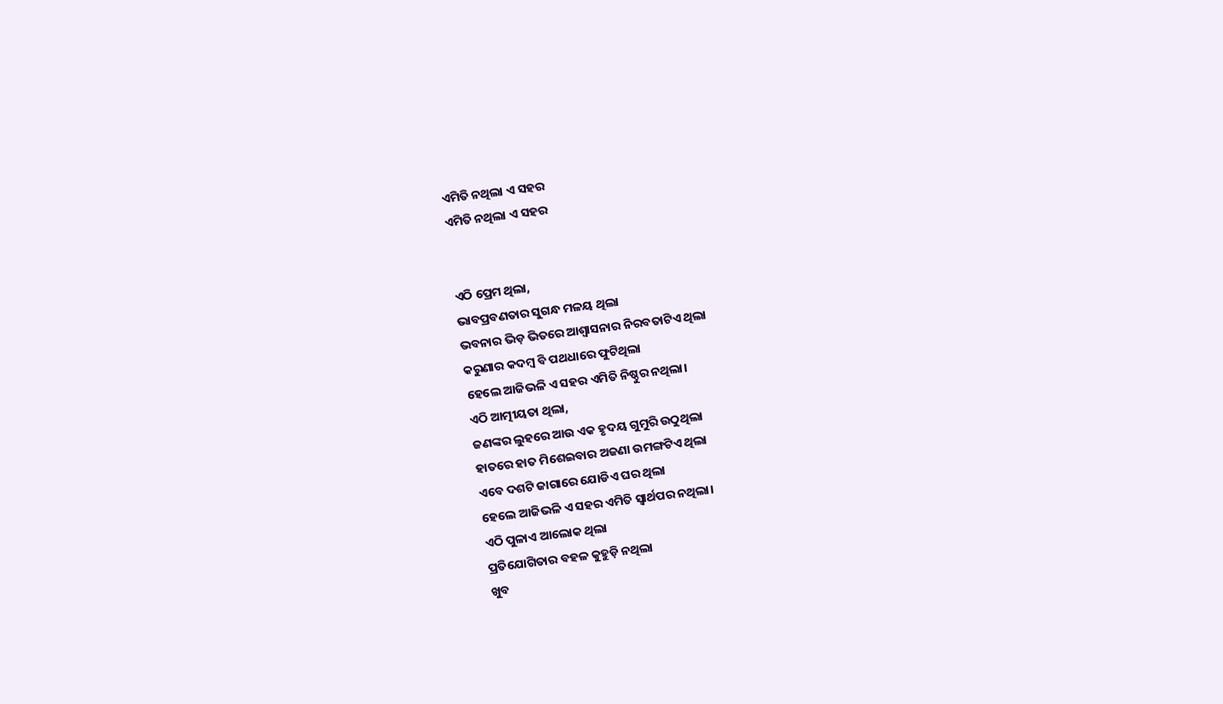ଏମିତି ନଥିଲା ଏ ସହର
ଏମିତି ନଥିଲା ଏ ସହର


ଏଠି ପ୍ରେମ ଥିଲା,
ଭାବପ୍ରବଣତାର ସୁଗନ୍ଧ ମଳୟ ଥିଲା
ଭବନାର ଭିଡ଼ ଭିତରେ ଆଶ୍ୱାସନାର ନିରବତାଟିଏ ଥିଲା
କରୁଣାର କଦମ୍ବ ବି ପଥଧାରେ ଫୁଟିଥିଲା
ହେଲେ ଆଜିଭଳି ଏ ସହର ଏମିତି ନିଷ୍ଠୁର ନଥିଲା।
ଏଠି ଆତ୍ମୀୟତା ଥିଲା,
ଜଣଙ୍କର ଲୁହରେ ଆଉ ଏକ ହୃଦୟ ଗୁମୁରି ଉଠୁଥିଲା
ହାତରେ ହାତ ମିଶେଇବାର ଅଜଣା ଉମଙ୍ଗଟିଏ ଥିଲା
ଏବେ ଦଶଟି ଜାଗାରେ ଯୋଡିଏ ଘର ଥିଲା
ହେଲେ ଆଜିଭଳି ଏ ସହର ଏମିତି ସ୍ୱାର୍ଥପର ନଥିଲା।
ଏଠି ପୁଳାଏ ଆଲୋକ ଥିଲା
ପ୍ରତିଯୋଗିତାର ବହଳ କୁହୁଡ଼ି ନଥିଲା
ଖୁବ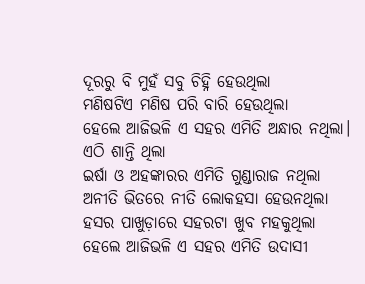ଦୂରରୁ ବି ମୁହଁ ସବୁ ଚିହ୍ନି ହେଉଥିଲା
ମଣିଷଟିଏ ମଣିଷ ପରି ବାରି ହେଉଥିଲା
ହେଲେ ଆଜିଭଳି ଏ ସହର ଏମିତି ଅନ୍ଧାର ନଥିଲା।
ଏଠି ଶାନ୍ତି ଥିଲା
ଇର୍ଷା ଓ ଅହଙ୍କାରର ଏମିତି ଗୁଣ୍ଡାରାଜ ନଥିଲା
ଅନୀତି ଭିତରେ ନୀତି ଲୋକହସା ହେଉନଥିଲା
ହସର ପାଖୁଡ଼ାରେ ସହରଟା ଖୁବ ମହକୁଥିଲା
ହେଲେ ଆଜିଭଳି ଏ ସହର ଏମିତି ଉଦାସୀ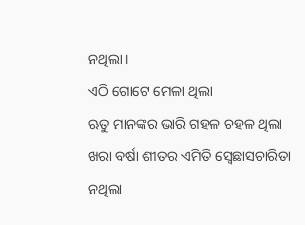ନଥିଲା।
ଏଠି ଗୋଟେ ମେଳା ଥିଲା
ଋତୁ ମାନଙ୍କର ଭାରି ଗହଳ ଚହଳ ଥିଲା
ଖରା ବର୍ଷା ଶୀତର ଏମିତି ସ୍ବେଛାସଚାରିତା ନଥିଲା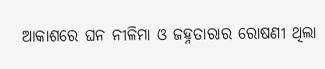ଆକାଶରେ ଘନ ନୀଳିମା ଓ ଜହ୍ନତାରାର ରୋଷଣୀ ଥିଲା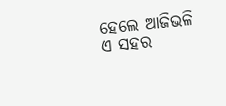ହେଲେ ଆଜିଭଳି ଏ ସହର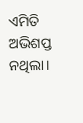ଏମିତି ଅଭିଶପ୍ତ ନଥିଲା।